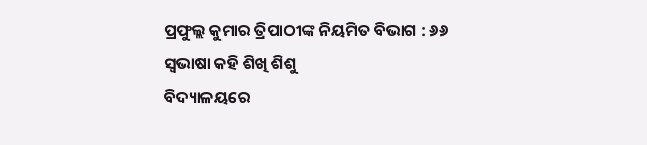ପ୍ରଫୁଲ୍ଲ କୁମାର ତ୍ରିପାଠୀଙ୍କ ନିୟମିତ ବିଭାଗ : ୬୬
ସ୍ବଭାଷା କହି ଶିଖି ଶିଶୁ
ବିଦ୍ୟାଳୟରେ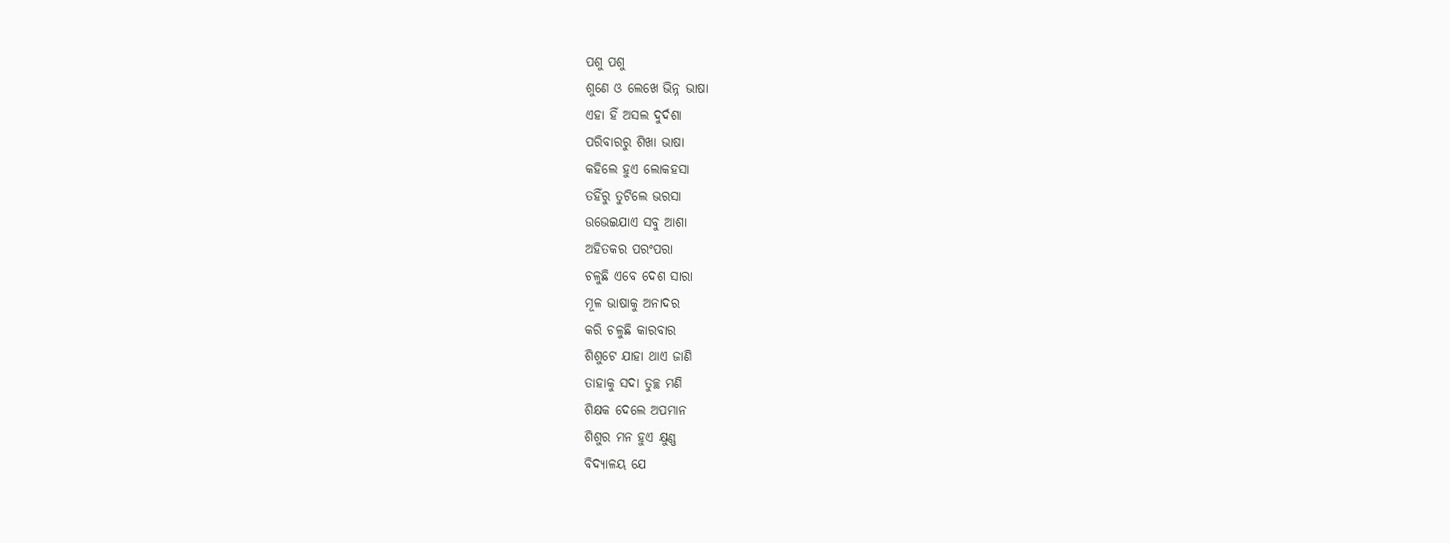ପଶୁ ପଶୁ
ଶୁଣେ ଓ ଲେଖେ ଭିନ୍ନ ଭାଷା
ଏହା ହିଁ ଅସଲ ଦୁର୍ଦଶା
ପରିବାରରୁ ଶିଖା ଭାଷା
କହିଲେ ହୁଏ ଲୋକହସା
ତହିଁରୁ ତୁଟିଲେ ଭରସା
ଉଭେଇଯାଏ ସବୁ ଆଶା
ଅହିତକର ପରଂପରା
ଚଳୁଛି ଏବେ ଦେଶ ସାରା
ମୂଳ ଭାଷାକୁ ଅନାଦର
କରି ଚଳୁଛି କାରବାର
ଶିଶୁଟେ ଯାହା ଥାଏ ଜାଣି
ତାହାକୁ ସଦା ତୁଚ୍ଛ ମଣି
ଶିକ୍ଷକ ଦେଲେ ଅପମାନ
ଶିଶୁର ମନ ହୁଏ କ୍ଷୁଣ୍ଣ
ବିଦ୍ୟାଳୟ ଯେ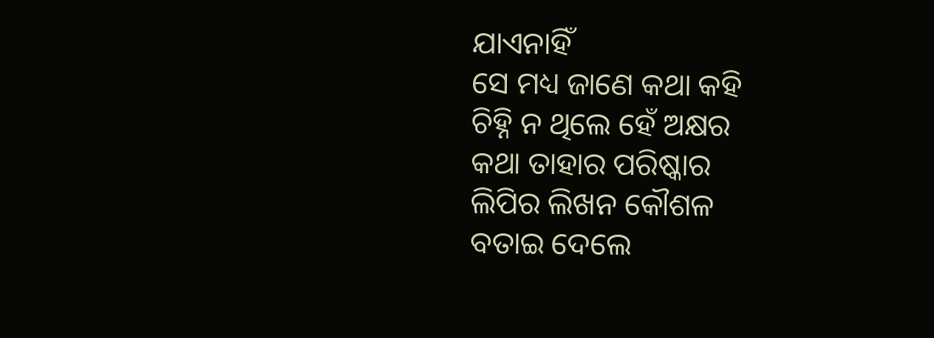ଯାଏନାହିଁ
ସେ ମଧ୍ୟ ଜାଣେ କଥା କହି
ଚିହ୍ନି ନ ଥିଲେ ହେଁ ଅକ୍ଷର
କଥା ତାହାର ପରିଷ୍କାର
ଲିପିର ଲିଖନ କୌଶଳ
ବତାଇ ଦେଲେ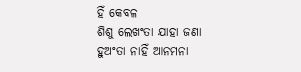ହିଁ କେବଳ
ଶିଶୁ ଲେଖଂତା ଯାହା ଜଣା
ହୁଅଂତା ନାହିଁ ଆନମନା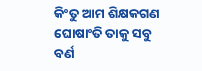କିଂତୁ ଆମ ଶିକ୍ଷକଗଣ
ଘୋଷାଂତି ତାକୁ ସବୁ ବର୍ଣ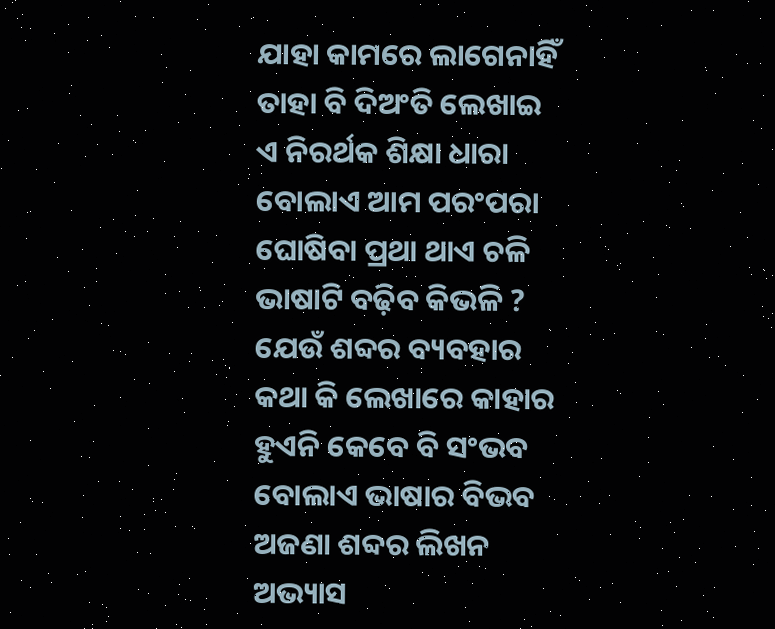ଯାହା କାମରେ ଲାଗେନାହିଁ
ତାହା ବି ଦିଅଂତି ଲେଖାଇ
ଏ ନିରର୍ଥକ ଶିକ୍ଷା ଧାରା
ବୋଲାଏ ଆମ ପରଂପରା
ଘୋଷିବା ପ୍ରଥା ଥାଏ ଚଳି
ଭାଷାଟି ବଢ଼ିବ କିଭଳି ?
ଯେଉଁ ଶବ୍ଦର ବ୍ୟବହାର
କଥା କି ଲେଖାରେ କାହାର
ହୁଏନି କେବେ ବି ସଂଭବ
ବୋଲାଏ ଭାଷାର ବିଭବ
ଅଜଣା ଶବ୍ଦର ଲିଖନ
ଅଭ୍ୟାସ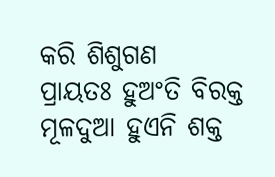କରି ଶିଶୁଗଣ
ପ୍ରାୟତଃ ହୁଅଂତି ବିରକ୍ତ
ମୂଳଦୁଆ ହୁଏନି ଶକ୍ତ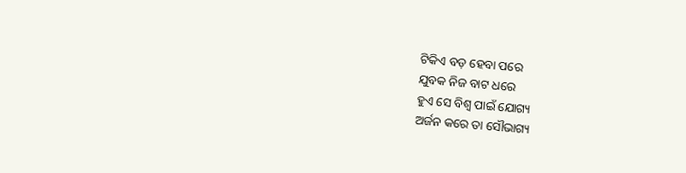ଟିକିଏ ବଡ଼ ହେବା ପରେ
ଯୁବକ ନିଜ ବାଟ ଧରେ
ହୁଏ ସେ ବିଶ୍ବ ପାଇଁ ଯୋଗ୍ୟ
ଅର୍ଜନ କରେ ତା ସୌଭାଗ୍ୟ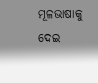ମୂଳଭାଷାକୁ ଦେଇ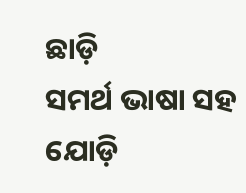ଛାଡ଼ି
ସମର୍ଥ ଭାଷା ସହ ଯୋଡ଼ି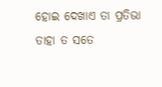ହୋଇ ଦେଖାଏ ତା ପ୍ରତିଭା
ତାହା ତ ସତେ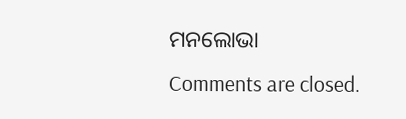ମନଲୋଭା
Comments are closed.